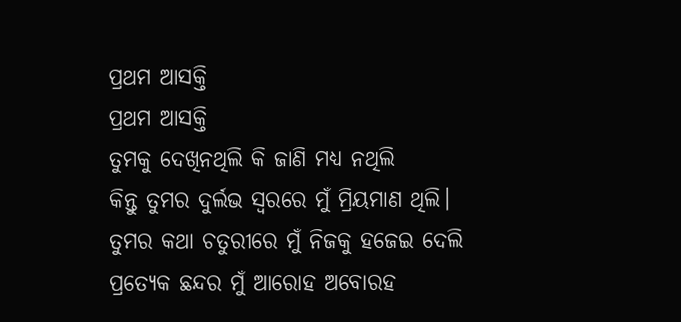ପ୍ରଥମ ଆସକ୍ତି
ପ୍ରଥମ ଆସକ୍ତି
ତୁମକୁ ଦେଖିନଥିଲି କି ଜାଣି ମଧ୍ୟ ନଥିଲି
କିନ୍ତୁ ତୁମର ଦୁର୍ଲଭ ସ୍ଵରରେ ମୁଁ ମ୍ରିୟମାଣ ଥିଲି।
ତୁମର କଥା ଚତୁରୀରେ ମୁଁ ନିଜକୁ ହଜେଇ ଦେଲି
ପ୍ରତ୍ୟେକ ଛନ୍ଦର ମୁଁ ଆରୋହ ଅବୋରହ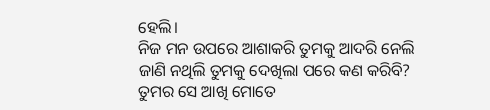ହେଲି।
ନିଜ ମନ ଉପରେ ଆଶାକରି ତୁମକୁ ଆଦରି ନେଲି
ଜାଣି ନଥିଲି ତୁମକୁ ଦେଖିଲା ପରେ କଣ କରିବି?
ତୁମର ସେ ଆଖି ମୋତେ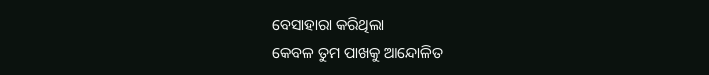ବେସାହାରା କରିଥିଲା
କେବଳ ତୁମ ପାଖକୁ ଆନ୍ଦୋଳିତ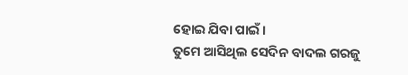ହୋଇ ଯିବା ପାଇଁ।
ତୁମେ ଆସିଥିଲ ସେଦିନ ବାଦଲ ଗରଜୁ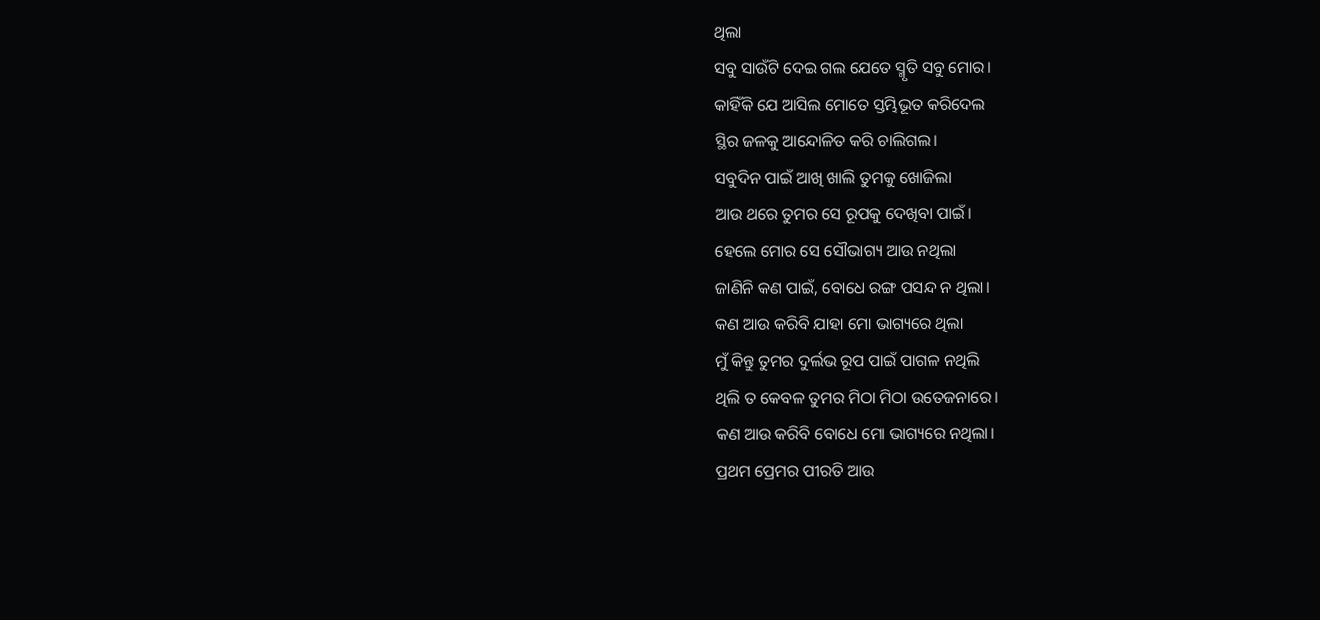ଥିଲା
ସବୁ ସାଉଁଟି ଦେଇ ଗଲ ଯେତେ ସ୍ମୃତି ସବୁ ମୋର।
କାହିଁକି ଯେ ଆସିଲ ମୋତେ ସ୍ତମ୍ଭିଭୂତ କରିଦେଲ
ସ୍ଥିର ଜଳକୁ ଆନ୍ଦୋଳିତ କରି ଚାଲିଗଲ।
ସବୁଦିନ ପାଇଁ ଆଖି ଖାଲି ତୁମକୁ ଖୋଜିଲା
ଆଉ ଥରେ ତୁମର ସେ ରୂପକୁ ଦେଖିବା ପାଇଁ।
ହେଲେ ମୋର ସେ ସୌଭାଗ୍ୟ ଆଉ ନଥିଲା
ଜାଣିନି କଣ ପାଇଁ, ବୋଧେ ରଙ୍ଗ ପସନ୍ଦ ନ ଥିଲା।
କଣ ଆଉ କରିବି ଯାହା ମୋ ଭାଗ୍ୟରେ ଥିଲା
ମୁଁ କିନ୍ତୁ ତୁମର ଦୁର୍ଲଭ ରୂପ ପାଇଁ ପାଗଳ ନଥିଲି
ଥିଲି ତ କେବଳ ତୁମର ମିଠା ମିଠା ଉତେଜନାରେ।
କଣ ଆଉ କରିବି ବୋଧେ ମୋ ଭାଗ୍ୟରେ ନଥିଲା।
ପ୍ରଥମ ପ୍ରେମର ପୀରତି ଆଉ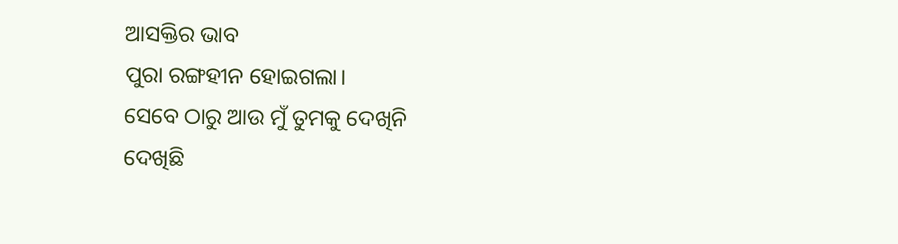ଆସକ୍ତିର ଭାବ
ପୁରା ରଙ୍ଗହୀନ ହୋଇଗଲା।
ସେବେ ଠାରୁ ଆଉ ମୁଁ ତୁମକୁ ଦେଖିନି
ଦେଖିଛି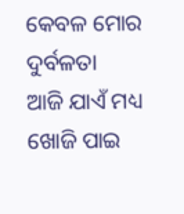କେବଳ ମୋର ଦୁର୍ବଳତା
ଆଜି ଯାଏଁ ମଧ୍ୟ ଖୋଜି ପାଇ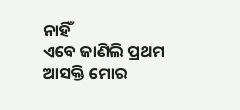ନାହିଁ
ଏବେ ଜାଣିଲି ପ୍ରଥମ ଆସକ୍ତି ମୋର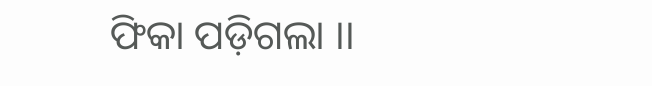ଫିକା ପଡ଼ିଗଲା ।।